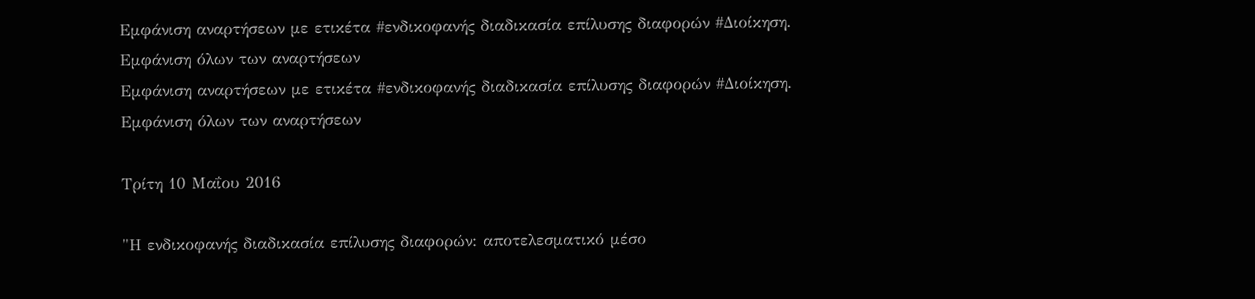Εμφάνιση αναρτήσεων με ετικέτα #ενδικοφανής διαδικασία επίλυσης διαφορών #Διοίκηση. Εμφάνιση όλων των αναρτήσεων
Εμφάνιση αναρτήσεων με ετικέτα #ενδικοφανής διαδικασία επίλυσης διαφορών #Διοίκηση. Εμφάνιση όλων των αναρτήσεων

Τρίτη 10 Μαΐου 2016

"Η ενδικοφανής διαδικασία επίλυσης διαφορών: αποτελεσματικό μέσο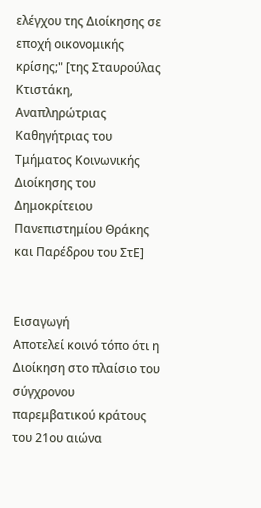ελέγχου της Διοίκησης σε εποχή οικονομικής κρίσης;" [της Σταυρούλας Κτιστάκη, Αναπληρώτριας Καθηγήτριας του Τμήματος Κοινωνικής Διοίκησης του Δημοκρίτειου Πανεπιστημίου Θράκης και Παρέδρου του ΣτΕ]


Εισαγωγή
Αποτελεί κοινό τόπο ότι η Διοίκηση στο πλαίσιο του σύγχρονου παρεμβατικού κράτους του 21ου αιώνα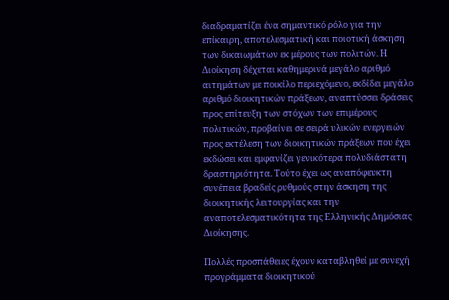διαδραματίζει ένα σημαντικό ρόλο για την επίκαιρη, αποτελεσματική και ποιοτική άσκηση των δικαιωμάτων εκ μέρους των πολιτών. Η Διοίκηση δέχεται καθημερινά μεγάλο αριθμό αιτημάτων με ποικίλο περιεχόμενο, εκδίδει μεγάλο αριθμό διοικητικών πράξεων, αναπτύσσει δράσεις προς επίτευξη των στόχων των επιμέρους πολιτικών, προβαίνει σε σειρά υλικών ενεργειών προς εκτέλεση των διοικητικών πράξεων που έχει εκδώσει και εμφανίζει γενικότερα πολυδιάστατη δραστηριότητα. Τούτο έχει ως αναπόφευκτη συνέπεια βραδείς ρυθμούς στην άσκηση της διοικητικής λειτουργίας και την αναποτελεσματικότητα της Ελληνικής Δημόσιας Διοίκησης.

Πολλές προσπάθειες έχουν καταβληθεί με συνεχή προγράμματα διοικητικού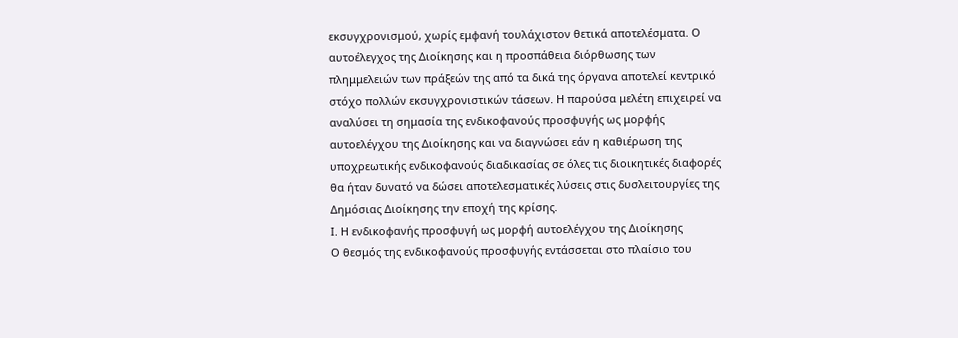εκσυγχρονισμού, χωρίς εμφανή τουλάχιστον θετικά αποτελέσματα. Ο αυτοέλεγχος της Διοίκησης και η προσπάθεια διόρθωσης των πλημμελειών των πράξεών της από τα δικά της όργανα αποτελεί κεντρικό στόχο πολλών εκσυγχρονιστικών τάσεων. Η παρούσα μελέτη επιχειρεί να αναλύσει τη σημασία της ενδικοφανούς προσφυγής ως μορφής αυτοελέγχου της Διοίκησης και να διαγνώσει εάν η καθιέρωση της υποχρεωτικής ενδικοφανούς διαδικασίας σε όλες τις διοικητικές διαφορές θα ήταν δυνατό να δώσει αποτελεσματικές λύσεις στις δυσλειτουργίες της Δημόσιας Διοίκησης την εποχή της κρίσης.
Ι. Η ενδικοφανής προσφυγή ως μορφή αυτοελέγχου της Διοίκησης
Ο θεσμός της ενδικοφανούς προσφυγής εντάσσεται στο πλαίσιο του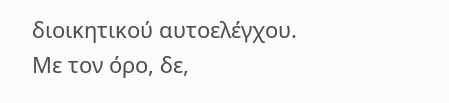διοικητικού αυτοελέγχου. Με τον όρο, δε,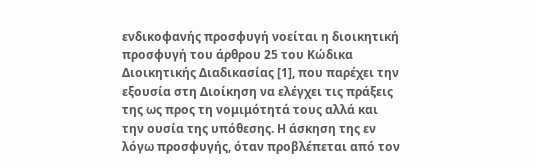ενδικοφανής προσφυγή νοείται η διοικητική προσφυγή του άρθρου 25 του Κώδικα Διοικητικής Διαδικασίας [1], που παρέχει την εξουσία στη Διοίκηση να ελέγχει τις πράξεις της ως προς τη νομιμότητά τους αλλά και την ουσία της υπόθεσης. Η άσκηση της εν λόγω προσφυγής, όταν προβλέπεται από τον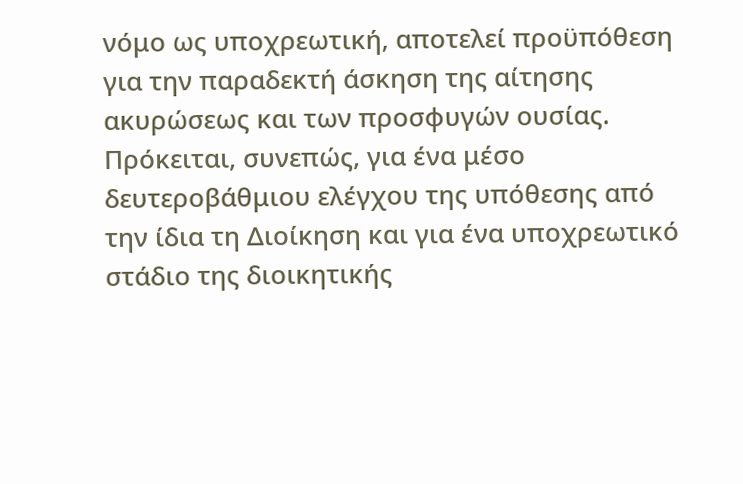νόμο ως υποχρεωτική, αποτελεί προϋπόθεση για την παραδεκτή άσκηση της αίτησης ακυρώσεως και των προσφυγών ουσίας. Πρόκειται, συνεπώς, για ένα μέσο δευτεροβάθμιου ελέγχου της υπόθεσης από την ίδια τη Διοίκηση και για ένα υποχρεωτικό στάδιο της διοικητικής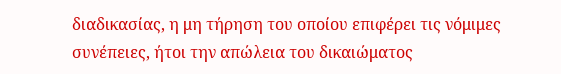διαδικασίας, η μη τήρηση του οποίου επιφέρει τις νόμιμες συνέπειες, ήτοι την απώλεια του δικαιώματος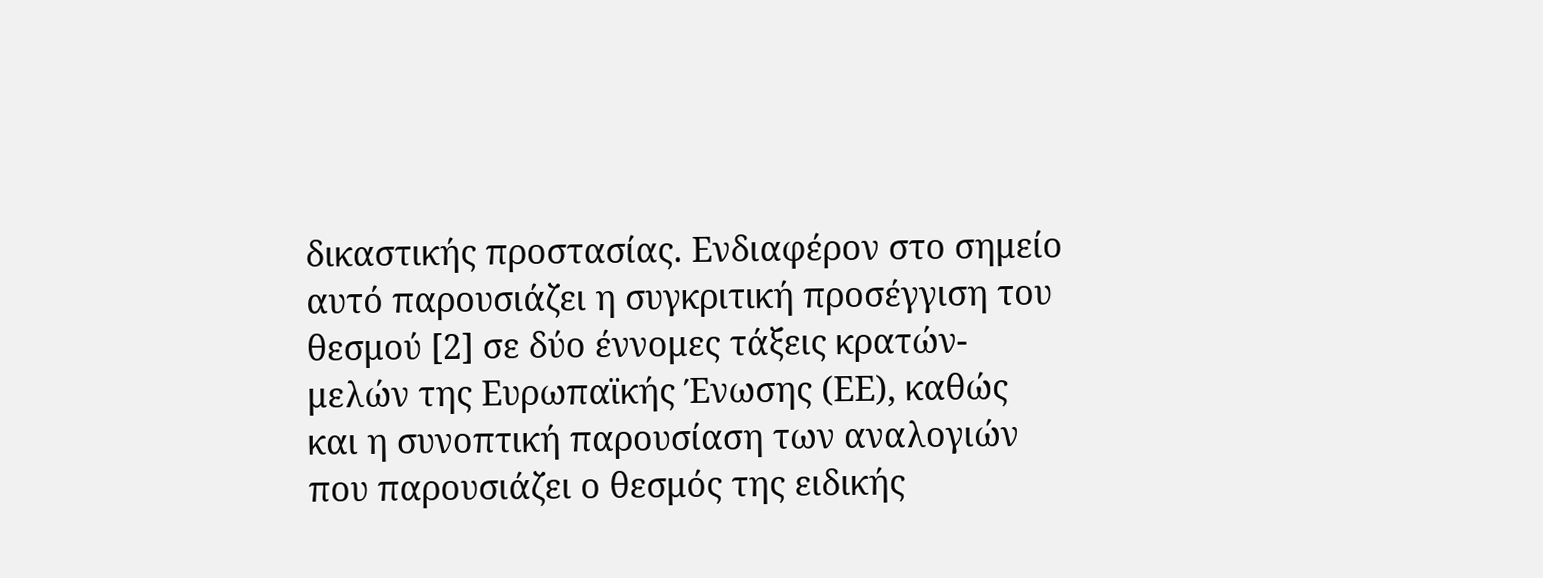δικαστικής προστασίας. Ενδιαφέρον στο σημείο αυτό παρουσιάζει η συγκριτική προσέγγιση του θεσμού [2] σε δύο έννομες τάξεις κρατών-μελών της Ευρωπαϊκής Ένωσης (ΕΕ), καθώς και η συνοπτική παρουσίαση των αναλογιών που παρουσιάζει ο θεσμός της ειδικής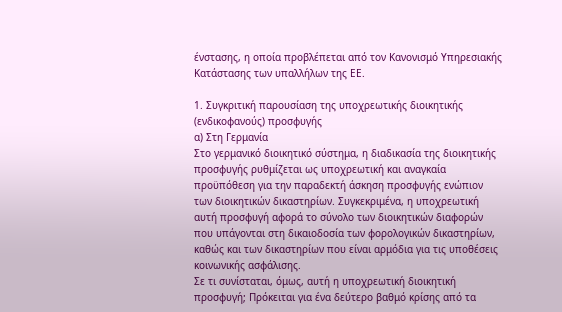ένστασης, η οποία προβλέπεται από τον Κανονισμό Υπηρεσιακής Κατάστασης των υπαλλήλων της ΕΕ.

1. Συγκριτική παρουσίαση της υποχρεωτικής διοικητικής (ενδικοφανούς) προσφυγής
α) Στη Γερμανία
Στο γερμανικό διοικητικό σύστημα, η διαδικασία της διοικητικής προσφυγής ρυθμίζεται ως υποχρεωτική και αναγκαία προϋπόθεση για την παραδεκτή άσκηση προσφυγής ενώπιον των διοικητικών δικαστηρίων. Συγκεκριμένα, η υποχρεωτική αυτή προσφυγή αφορά το σύνολο των διοικητικών διαφορών που υπάγονται στη δικαιοδοσία των φορολογικών δικαστηρίων, καθώς και των δικαστηρίων που είναι αρμόδια για τις υποθέσεις κοινωνικής ασφάλισης.
Σε τι συνίσταται, όμως, αυτή η υποχρεωτική διοικητική προσφυγή; Πρόκειται για ένα δεύτερο βαθμό κρίσης από τα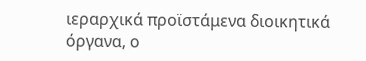ιεραρχικά προϊστάμενα διοικητικά όργανα, ο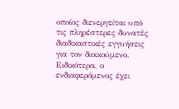οποίος διενεργείται υπό τις πληρέστερες δυνατές διαδικαστικές εγγυήσεις για τον διοικούμενο. Ειδικότερα, ο ενδιαφερόμενος έχει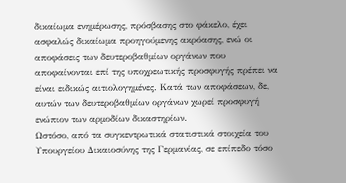δικαίωμα ενημέρωσης, πρόσβασης στο φάκελο, έχει ασφαλώς δικαίωμα προηγούμενης ακρόασης, ενώ οι αποφάσεις των δευτεροβαθμίων οργάνων που αποφαίνονται επί της υποχρεωτικής προσφυγής πρέπει να είναι ειδικώς αιτιολογημένες. Κατά των αποφάσεων, δε, αυτών των δευτεροβαθμίων οργάνων χωρεί προσφυγή ενώπιον των αρμοδίων δικαστηρίων.
Ωστόσο, από τα συγκεντρωτικά στατιστικά στοιχεία του Υπουργείου Δικαιοσύνης της Γερμανίας, σε επίπεδο τόσο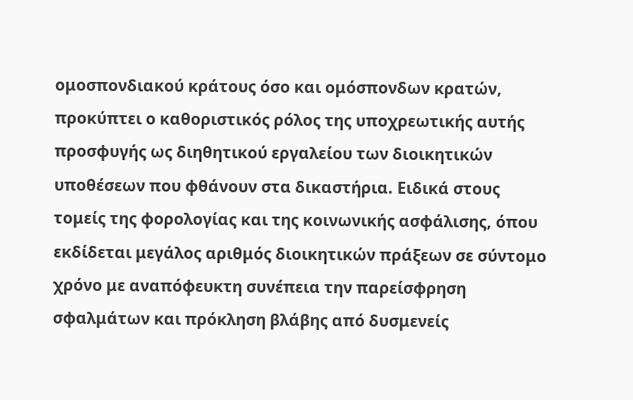ομοσπονδιακού κράτους όσο και ομόσπονδων κρατών, προκύπτει ο καθοριστικός ρόλος της υποχρεωτικής αυτής προσφυγής ως διηθητικού εργαλείου των διοικητικών υποθέσεων που φθάνουν στα δικαστήρια. Ειδικά στους τομείς της φορολογίας και της κοινωνικής ασφάλισης, όπου εκδίδεται μεγάλος αριθμός διοικητικών πράξεων σε σύντομο χρόνο με αναπόφευκτη συνέπεια την παρείσφρηση σφαλμάτων και πρόκληση βλάβης από δυσμενείς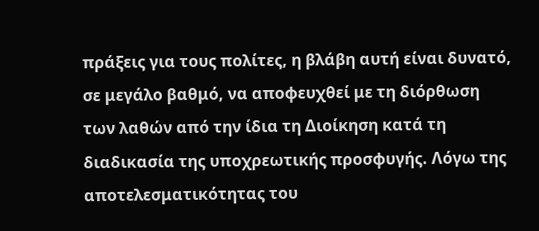πράξεις για τους πολίτες, η βλάβη αυτή είναι δυνατό, σε μεγάλο βαθμό, να αποφευχθεί με τη διόρθωση των λαθών από την ίδια τη Διοίκηση κατά τη διαδικασία της υποχρεωτικής προσφυγής. Λόγω της αποτελεσματικότητας του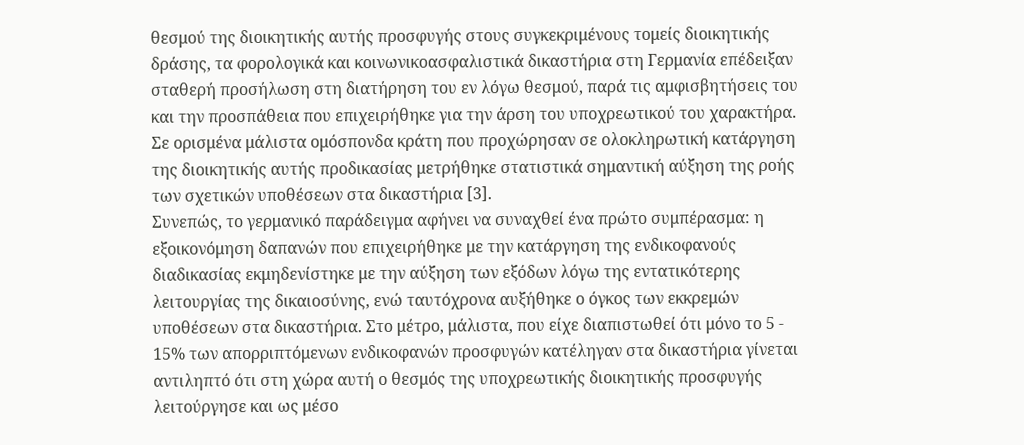θεσμού της διοικητικής αυτής προσφυγής στους συγκεκριμένους τομείς διοικητικής δράσης, τα φορολογικά και κοινωνικοασφαλιστικά δικαστήρια στη Γερμανία επέδειξαν σταθερή προσήλωση στη διατήρηση του εν λόγω θεσμού, παρά τις αμφισβητήσεις του και την προσπάθεια που επιχειρήθηκε για την άρση του υποχρεωτικού του χαρακτήρα. Σε ορισμένα μάλιστα ομόσπονδα κράτη που προχώρησαν σε ολοκληρωτική κατάργηση της διοικητικής αυτής προδικασίας μετρήθηκε στατιστικά σημαντική αύξηση της ροής των σχετικών υποθέσεων στα δικαστήρια [3].
Συνεπώς, το γερμανικό παράδειγμα αφήνει να συναχθεί ένα πρώτο συμπέρασμα: η εξοικονόμηση δαπανών που επιχειρήθηκε με την κατάργηση της ενδικοφανούς διαδικασίας εκμηδενίστηκε με την αύξηση των εξόδων λόγω της εντατικότερης λειτουργίας της δικαιοσύνης, ενώ ταυτόχρονα αυξήθηκε ο όγκος των εκκρεμών υποθέσεων στα δικαστήρια. Στο μέτρο, μάλιστα, που είχε διαπιστωθεί ότι μόνο το 5 - 15% των απορριπτόμενων ενδικοφανών προσφυγών κατέληγαν στα δικαστήρια γίνεται αντιληπτό ότι στη χώρα αυτή ο θεσμός της υποχρεωτικής διοικητικής προσφυγής λειτούργησε και ως μέσο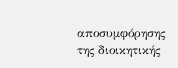αποσυμφόρησης της διοικητικής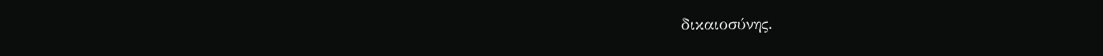δικαιοσύνης.